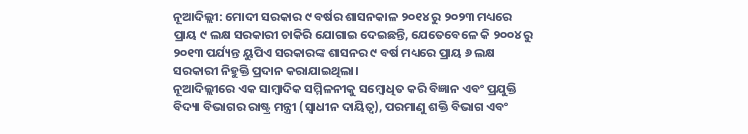ନୂଆଦିଲ୍ଲୀ: ମୋଦୀ ସରକାର ୯ ବର୍ଷର ଶାସନକାଳ ୨୦୧୪ ରୁ ୨୦୨୩ ମଧ୍ୟରେ ପ୍ରାୟ ୯ ଲକ୍ଷ ସରକାରୀ ଚାକିରି ଯୋଗାଇ ଦେଇଛନ୍ତି, ଯେତେବେଳେ କି ୨୦୦୪ ରୁ ୨୦୧୩ ପର୍ଯ୍ୟନ୍ତ ୟୁପିଏ ସରକାରଙ୍କ ଶାସନର ୯ ବର୍ଷ ମଧ୍ୟରେ ପ୍ରାୟ ୬ ଲକ୍ଷ ସରକାରୀ ନିହୁକ୍ତି ପ୍ରଦାନ କରାଯାଇଥିଲା।
ନୂଆଦିଲ୍ଲୀରେ ଏକ ସାମ୍ବାଦିକ ସମ୍ମିଳନୀକୁ ସମ୍ବୋଧିତ କରି ବିଜ୍ଞାନ ଏବଂ ପ୍ରଯୁକ୍ତି ବିଦ୍ୟା ବିଭାଗର ରାଷ୍ଟ୍ର ମନ୍ତ୍ରୀ (ସ୍ୱାଧୀନ ଦାୟିତ୍ୱ), ପରମାଣୁ ଶକ୍ତି ବିଭାଗ ଏବଂ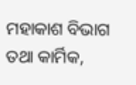ମହାକାଶ ବିଭାଗ ତଥା କାର୍ମିକ,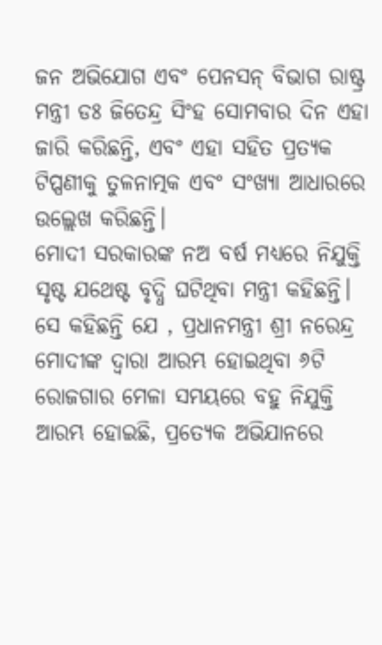ଜନ ଅଭିଯୋଗ ଏବଂ ପେନସନ୍ ବିଭାଗ ରାଷ୍ଟ୍ର ମନ୍ତ୍ରୀ ଡଃ ଜିତେନ୍ଦ୍ର ସିଂହ ସୋମବାର ଦିନ ଏହା ଜାରି କରିଛନ୍ତି, ଏବଂ ଏହା ସହିତ ପ୍ରତ୍ୟକ ଟିପ୍ପଣୀକୁ ତୁଳନାତ୍ମକ ଏବଂ ସଂଖ୍ୟା ଆଧାରରେ ଉଲ୍ଲେଖ କରିଛନ୍ତି।
ମୋଦୀ ସରକାରଙ୍କ ନଅ ବର୍ଷ ମଧ୍ୟରେ ନିଯୁକ୍ତି ସୃଷ୍ଟ ଯଥେଷ୍ଟ ବୃଦ୍ଧି ଘଟିଥିବା ମନ୍ତ୍ରୀ କହିଛନ୍ତି। ସେ କହିଛନ୍ତି ଯେ , ପ୍ରଧାନମନ୍ତ୍ରୀ ଶ୍ରୀ ନରେନ୍ଦ୍ର ମୋଦୀଙ୍କ ଦ୍ୱାରା ଆରମ୍ଭ ହୋଇଥିବା ୬ଟି ରୋଜଗାର ମେଳା ସମୟରେ ବହୁ ନିଯୁକ୍ତି ଆରମ୍ଭ ହୋଇଛି, ପ୍ରତ୍ୟେକ ଅଭିଯାନରେ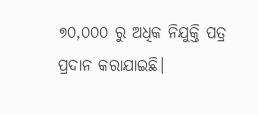୭୦,୦୦୦ ରୁ ଅଧିକ ନିଯୁକ୍ତି ପତ୍ର ପ୍ରଦାନ କରାଯାଇଛି।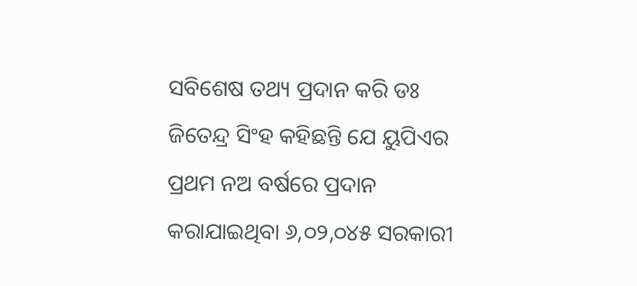ସବିଶେଷ ତଥ୍ୟ ପ୍ରଦାନ କରି ଡଃ ଜିତେନ୍ଦ୍ର ସିଂହ କହିଛନ୍ତି ଯେ ୟୁପିଏର ପ୍ରଥମ ନଅ ବର୍ଷରେ ପ୍ରଦାନ କରାଯାଇଥିବା ୬,୦୨,୦୪୫ ସରକାରୀ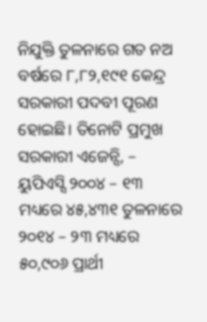ନିଯୁକ୍ତି ତୁଳନାରେ ଗତ ନଅ ବର୍ଷରେ ୮,୮୨,୧୯୧ କେନ୍ଦ୍ର ସରକାରୀ ପଦବୀ ପୂରଣ ହୋଇଛି। ତିନୋଟି ପ୍ରମୁଖ ସରକାରୀ ଏଜେନ୍ସି, – ୟୁପିଏସ୍ସି ୨୦୦୪ – ୧୩ ମଧ୍ୟରେ ୪୫,୪୩୧ ତୁଳନାରେ ୨୦୧୪ – ୨୩ ମଧ୍ୟରେ ୫୦,୯୦୬ ପ୍ରାର୍ଥୀ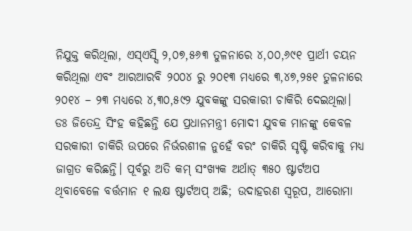ନିଯୁକ୍ତ କରିଥିଲା, ଏସ୍ଏସ୍ସି ୨,୦୭,୫୬୩ ତୁଳନାରେ ୪,୦୦,୬୯୧ ପ୍ରାର୍ଥୀ ଚୟନ କରିଥିଲା ଏବଂ ଆରଆରବି ୨୦୦୪ ରୁ ୨୦୧୩ ମଧ୍ୟରେ ୩,୪୭,୨୫୧ ତୁଳନାରେ ୨୦୧୪ – ୨୩ ମଧ୍ୟରେ ୪,୩୦,୫୯୨ ଯୁବକଙ୍କୁ ସରକାରୀ ଚାକିରି ଦେଇଥିଲା।
ଡଃ ଜିତେନ୍ଦ୍ର ସିଂହ କହିଛନ୍ତି ଯେ ପ୍ରଧାନମନ୍ତ୍ରୀ ମୋଦୀ ଯୁବକ ମାନଙ୍କୁ କେବଳ ସରକାରୀ ଚାକିରି ଉପରେ ନିର୍ଭରଶୀଳ ନୁହେଁ ବରଂ ଚାକିରି ସୃଷ୍ଟି କରିବାକୁ ମଧ୍ୟ ଜାଗ୍ରତ କରିଛନ୍ତି। ପୂର୍ବରୁ ଅତି କମ୍ ସଂଖ୍ୟକ ଅର୍ଥାତ୍ ୩୫୦ ଷ୍ଟାର୍ଟଅପ ଥିବାବେଳେ ବର୍ତ୍ତମାନ ୧ ଲକ୍ଷ ଷ୍ଟାର୍ଟଅପ୍ ଅଛି; ଉଦାହରଣ ସ୍ୱରୂପ, ଆରୋମା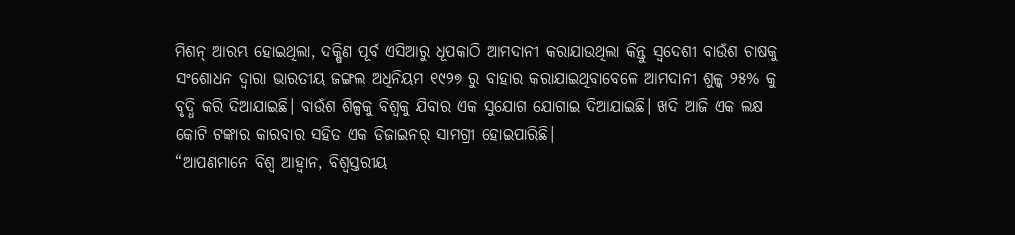ମିଶନ୍ ଆରମ୍ଭ ହୋଇଥିଲା, ଦକ୍ଷିଣ ପୂର୍ବ ଏସିଆରୁ ଧୂପକାଠି ଆମଦାନୀ କରାଯାଉଥିଲା କିନ୍ତୁ ସ୍ୱଦେଶୀ ବାଉଁଶ ଚାଷକୁ ସଂଶୋଧନ ଦ୍ୱାରା ଭାରତୀୟ ଜଙ୍ଗଲ ଅଧିନିୟମ ୧୯୨୭ ରୁ ବାହାର କରାଯାଇଥିବାବେଳେ ଆମଦାନୀ ଶୁଳ୍କ ୨୫% କୁ ବୃଦ୍ଧି କରି ଦିଆଯାଇଛି। ବାଉଁଶ ଶିଳ୍ପକୁ ବିଶ୍ୱକୁ ଯିବାର ଏକ ସୁଯୋଗ ଯୋଗାଇ ଦିଆଯାଇଛି। ଖଦି ଆଜି ଏକ ଲକ୍ଷ କୋଟି ଟଙ୍କାର କାରବାର ସହିତ ଏକ ଡିଜାଇନର୍ ସାମଗ୍ରୀ ହୋଇପାରିଛି।
“ଆପଣମାନେ ବିଶ୍ୱ ଆହ୍ୱାନ, ବିଶ୍ୱସ୍ତରୀୟ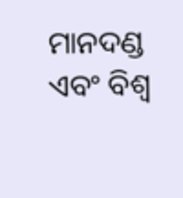ମାନଦଣ୍ଡ ଏବଂ ବିଶ୍ୱ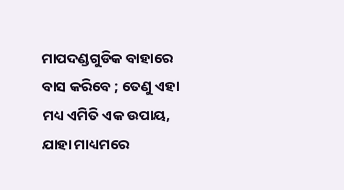ମାପଦଣ୍ଡଗୁଡିକ ବାହାରେ ବାସ କରିବେ ; ତେଣୁ ଏହା ମଧ୍ୟ ଏମିତି ଏକ ଉପାୟ, ଯାହା ମାଧ୍ୟମରେ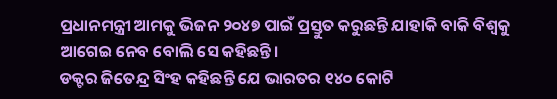ପ୍ରଧାନମନ୍ତ୍ରୀ ଆମକୁ ଭିଜନ ୨୦୪୭ ପାଇଁ ପ୍ରସ୍ତୁତ କରୁଛନ୍ତି ଯାହାକି ବାକି ବିଶ୍ୱକୁ ଆଗେଇ ନେବ ବୋଲି ସେ କହିଛନ୍ତି।
ଡକ୍ଟର ଜିତେନ୍ଦ୍ର ସିଂହ କହିଛନ୍ତି ଯେ ଭାରତର ୧୪୦ କୋଟି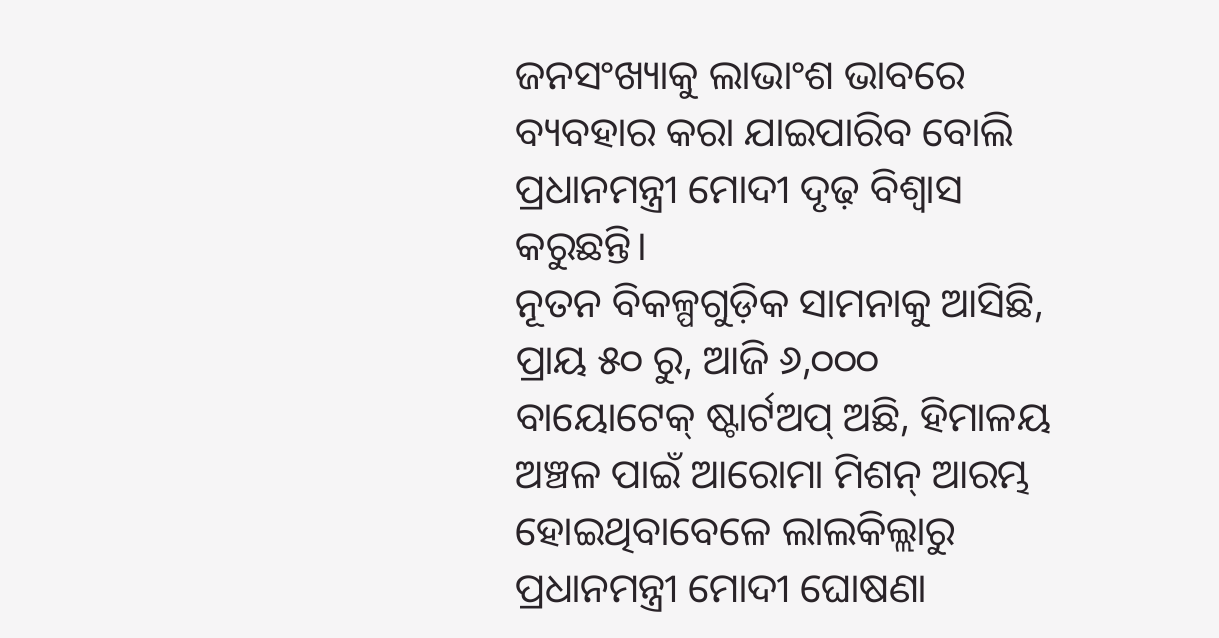ଜନସଂଖ୍ୟାକୁ ଲାଭାଂଶ ଭାବରେ ବ୍ୟବହାର କରା ଯାଇପାରିବ ବୋଲି ପ୍ରଧାନମନ୍ତ୍ରୀ ମୋଦୀ ଦୃଢ଼ ବିଶ୍ୱାସ କରୁଛନ୍ତି।
ନୂତନ ବିକଳ୍ପଗୁଡ଼ିକ ସାମନାକୁ ଆସିଛି, ପ୍ରାୟ ୫୦ ରୁ, ଆଜି ୬,୦୦୦ ବାୟୋଟେକ୍ ଷ୍ଟାର୍ଟଅପ୍ ଅଛି, ହିମାଳୟ ଅଞ୍ଚଳ ପାଇଁ ଆରୋମା ମିଶନ୍ ଆରମ୍ଭ ହୋଇଥିବାବେଳେ ଲାଲକିଲ୍ଲାରୁ ପ୍ରଧାନମନ୍ତ୍ରୀ ମୋଦୀ ଘୋଷଣା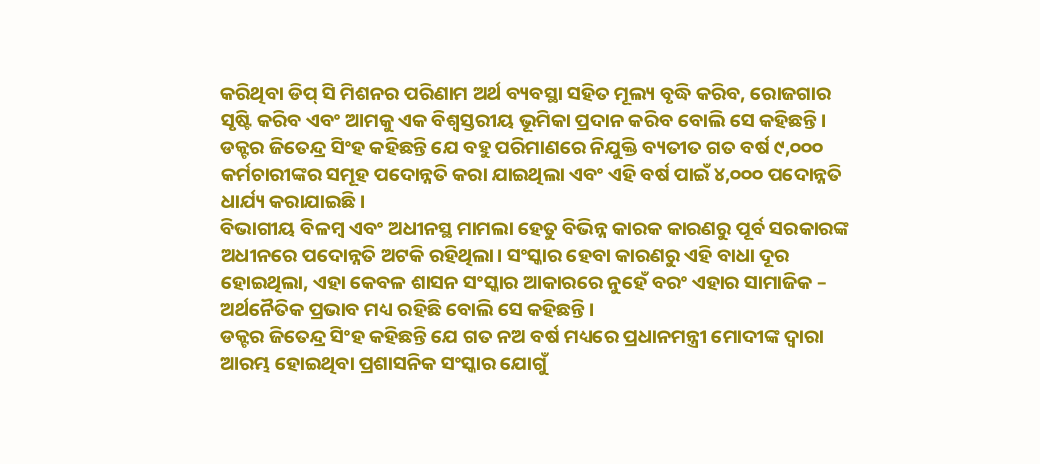କରିଥିବା ଡିପ୍ ସି ମିଶନର ପରିଣାମ ଅର୍ଥ ବ୍ୟବସ୍ଥା ସହିତ ମୂଲ୍ୟ ବୃଦ୍ଧି କରିବ, ରୋଜଗାର ସୃଷ୍ଟି କରିବ ଏବଂ ଆମକୁ ଏକ ବିଶ୍ୱସ୍ତରୀୟ ଭୂମିକା ପ୍ରଦାନ କରିବ ବୋଲି ସେ କହିଛନ୍ତି।
ଡକ୍ଟର ଜିତେନ୍ଦ୍ର ସିଂହ କହିଛନ୍ତି ଯେ ବହୁ ପରିମାଣରେ ନିଯୁକ୍ତି ବ୍ୟତୀତ ଗତ ବର୍ଷ ୯,୦୦୦ କର୍ମଚାରୀଙ୍କର ସମୂହ ପଦୋନ୍ନତି କରା ଯାଇଥିଲା ଏବଂ ଏହି ବର୍ଷ ପାଇଁ ୪,୦୦୦ ପଦୋନ୍ନତି ଧାର୍ଯ୍ୟ କରାଯାଇଛି।
ବିଭାଗୀୟ ବିଳମ୍ବ ଏବଂ ଅଧୀନସ୍ଥ ମାମଲା ହେତୁ ବିଭିନ୍ନ କାରକ କାରଣରୁ ପୂର୍ବ ସରକାରଙ୍କ ଅଧୀନରେ ପଦୋନ୍ନତି ଅଟକି ରହିଥିଲା। ସଂସ୍କାର ହେବା କାରଣରୁ ଏହି ବାଧା ଦୂର ହୋଇଥିଲା, ଏହା କେବଳ ଶାସନ ସଂସ୍କାର ଆକାରରେ ନୁହେଁ ବରଂ ଏହାର ସାମାଜିକ – ଅର୍ଥନୈତିକ ପ୍ରଭାବ ମଧ୍ୟ ରହିଛି ବୋଲି ସେ କହିଛନ୍ତି।
ଡକ୍ଟର ଜିତେନ୍ଦ୍ର ସିଂହ କହିଛନ୍ତି ଯେ ଗତ ନଅ ବର୍ଷ ମଧ୍ୟରେ ପ୍ରଧାନମନ୍ତ୍ରୀ ମୋଦୀଙ୍କ ଦ୍ୱାରା ଆରମ୍ଭ ହୋଇଥିବା ପ୍ରଶାସନିକ ସଂସ୍କାର ଯୋଗୁଁ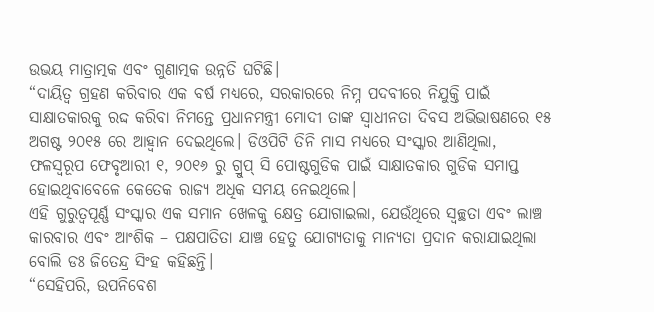ଉଭୟ ମାତ୍ରାତ୍ମକ ଏବଂ ଗୁଣାତ୍ମକ ଉନ୍ନତି ଘଟିଛି।
“ଦାୟିତ୍ୱ ଗ୍ରହଣ କରିବାର ଏକ ବର୍ଷ ମଧ୍ୟରେ, ସରକାରରେ ନିମ୍ନ ପଦବୀରେ ନିଯୁକ୍ତି ପାଇଁ ସାକ୍ଷାତକାରକୁ ରଦ୍ଦ କରିବା ନିମନ୍ତେ ପ୍ରଧାନମନ୍ତ୍ରୀ ମୋଦୀ ତାଙ୍କ ସ୍ୱାଧୀନତା ଦିବସ ଅଭିଭାଷଣରେ ୧୫ ଅଗଷ୍ଟ ୨୦୧୫ ରେ ଆହ୍ୱାନ ଦେଇଥିଲେ। ଡିଓପିଟି ତିନି ମାସ ମଧ୍ୟରେ ସଂସ୍କାର ଆଣିଥିଲା, ଫଳସ୍ୱରୂପ ଫେବୃଆରୀ ୧, ୨୦୧୬ ରୁ ଗ୍ରୁପ୍ ସି ପୋଷ୍ଟଗୁଡିକ ପାଇଁ ସାକ୍ଷାତକାର ଗୁଡିକ ସମାପ୍ତ ହୋଇଥିବାବେଳେ କେତେକ ରାଜ୍ୟ ଅଧିକ ସମୟ ନେଇଥିଲେ।
ଏହି ଗୁରୁତ୍ୱପୂର୍ଣ୍ଣ ସଂସ୍କାର ଏକ ସମାନ ଖେଳକୁ କ୍ଷେତ୍ର ଯୋଗାଇଲା, ଯେଉଁଥିରେ ସ୍ୱଚ୍ଛତା ଏବଂ ଲାଞ୍ଚ କାରବାର ଏବଂ ଆଂଶିକ – ପକ୍ଷପାତିତା ଯାଞ୍ଚ ହେତୁ ଯୋଗ୍ୟତାକୁ ମାନ୍ୟତା ପ୍ରଦାନ କରାଯାଇଥିଲା ବୋଲି ଡଃ ଜିତେନ୍ଦ୍ର ସିଂହ କହିଛନ୍ତି।
“ସେହିପରି, ଉପନିବେଶ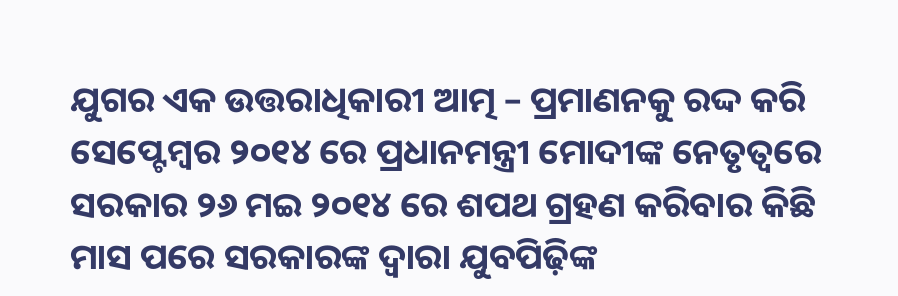ଯୁଗର ଏକ ଉତ୍ତରାଧିକାରୀ ଆତ୍ମ – ପ୍ରମାଣନକୁ ରଦ୍ଦ କରି ସେପ୍ଟେମ୍ବର ୨୦୧୪ ରେ ପ୍ରଧାନମନ୍ତ୍ରୀ ମୋଦୀଙ୍କ ନେତୃତ୍ୱରେ ସରକାର ୨୬ ମଇ ୨୦୧୪ ରେ ଶପଥ ଗ୍ରହଣ କରିବାର କିଛି ମାସ ପରେ ସରକାରଙ୍କ ଦ୍ୱାରା ଯୁବପିଢ଼ିଙ୍କ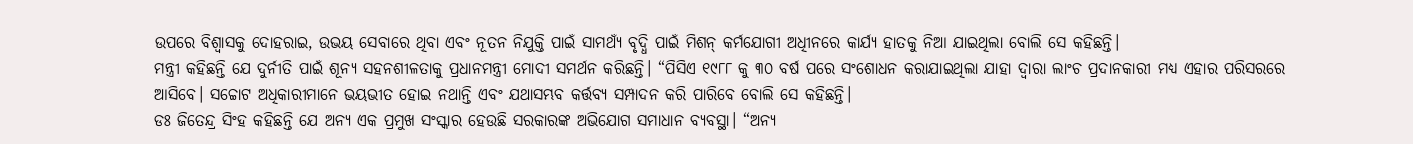ଉପରେ ବିଶ୍ୱାସକୁ ଦୋହରାଇ, ଉଭୟ ସେବାରେ ଥିବା ଏବଂ ନୂତନ ନିଯୁକ୍ତି ପାଇଁ ସାମଥ୍ୟଁ ବୃଦ୍ଧି ପାଇଁ ମିଶନ୍ କର୍ମଯୋଗୀ ଅଧିୀନରେ କାର୍ଯ୍ୟ ହାତକୁ ନିଆ ଯାଇଥିଲା ବୋଲି ସେ କହିଛନ୍ତି।
ମନ୍ତ୍ରୀ କହିଛନ୍ତି ଯେ ଦୁର୍ନୀତି ପାଇଁ ଶୂନ୍ୟ ସହନଶୀଳତାକୁ ପ୍ରଧାନମନ୍ତ୍ରୀ ମୋଦୀ ସମର୍ଥନ କରିଛନ୍ତି। “ପିସିଏ ୧୯୮୮ କୁ ୩୦ ବର୍ଷ ପରେ ସଂଶୋଧନ କରାଯାଇଥିଲା ଯାହା ଦ୍ୱାରା ଲାଂଚ ପ୍ରଦାନକାରୀ ମଧ୍ୟ ଏହାର ପରିସରରେ ଆସିବେ। ସଚ୍ଚୋଟ ଅଧିକାରୀମାନେ ଭୟଭୀତ ହୋଇ ନଥାନ୍ତି ଏବଂ ଯଥାସମ୍ଭବ କର୍ତ୍ତବ୍ୟ ସମ୍ପାଦନ କରି ପାରିବେ ବୋଲି ସେ କହିଛନ୍ତି।
ଡଃ ଜିତେନ୍ଦ୍ର ସିଂହ କହିଛନ୍ତି ଯେ ଅନ୍ୟ ଏକ ପ୍ରମୁଖ ସଂସ୍କାର ହେଉଛି ସରକାରଙ୍କ ଅଭିଯୋଗ ସମାଧାନ ବ୍ୟବସ୍ଥା। “ଅନ୍ୟ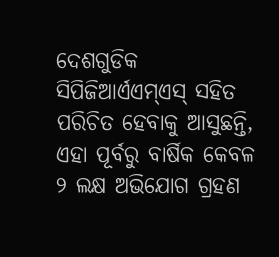ଦେଶଗୁଡିକ ସିପିଜିଆର୍ଏଏମ୍ଏସ୍ ସହିତ ପରିଚିତ ହେବାକୁ ଆସୁଛନ୍ତି, ଏହା ପୂର୍ବରୁ ବାର୍ଷିକ କେବଳ ୨ ଲକ୍ଷ ଅଭିଯୋଗ ଗ୍ରହଣ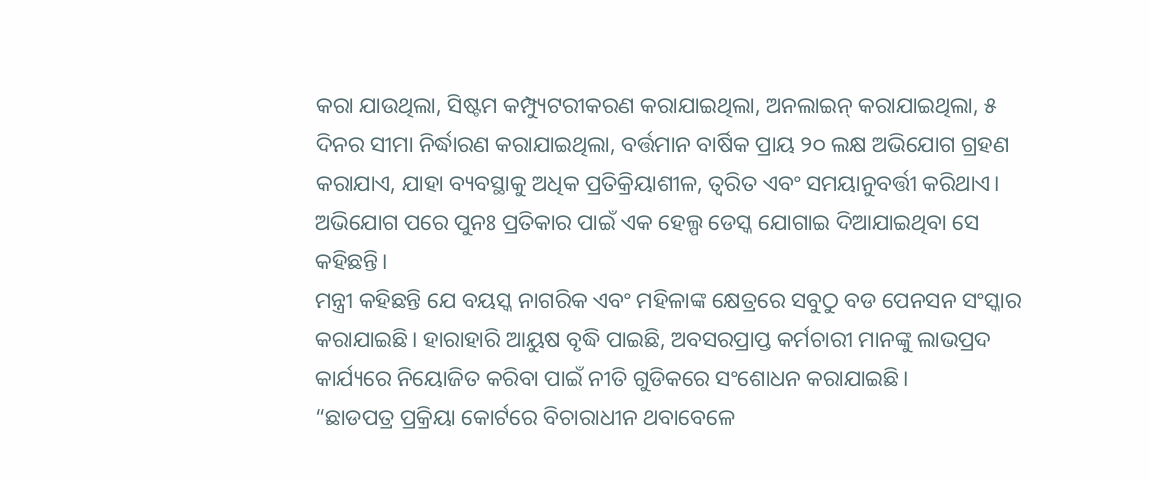କରା ଯାଉଥିଲା, ସିଷ୍ଟମ କମ୍ପ୍ୟୁଟରୀକରଣ କରାଯାଇଥିଲା, ଅନଲାଇନ୍ କରାଯାଇଥିଲା, ୫ ଦିନର ସୀମା ନିର୍ଦ୍ଧାରଣ କରାଯାଇଥିଲା, ବର୍ତ୍ତମାନ ବାର୍ଷିକ ପ୍ରାୟ ୨୦ ଲକ୍ଷ ଅଭିଯୋଗ ଗ୍ରହଣ କରାଯାଏ, ଯାହା ବ୍ୟବସ୍ଥାକୁ ଅଧିକ ପ୍ରତିକ୍ରିୟାଶୀଳ, ତ୍ୱରିତ ଏବଂ ସମୟାନୁବର୍ତ୍ତୀ କରିଥାଏ। ଅଭିଯୋଗ ପରେ ପୁନଃ ପ୍ରତିକାର ପାଇଁ ଏକ ହେଲ୍ପ ଡେସ୍କ ଯୋଗାଇ ଦିଆଯାଇଥିବା ସେ କହିଛନ୍ତି।
ମନ୍ତ୍ରୀ କହିଛନ୍ତି ଯେ ବୟସ୍କ ନାଗରିକ ଏବଂ ମହିଳାଙ୍କ କ୍ଷେତ୍ରରେ ସବୁଠୁ ବଡ ପେନସନ ସଂସ୍କାର କରାଯାଇଛି। ହାରାହାରି ଆୟୁଷ ବୃଦ୍ଧି ପାଇଛି, ଅବସରପ୍ରାପ୍ତ କର୍ମଚାରୀ ମାନଙ୍କୁ ଲାଭପ୍ରଦ କାର୍ଯ୍ୟରେ ନିୟୋଜିତ କରିବା ପାଇଁ ନୀତି ଗୁଡିକରେ ସଂଶୋଧନ କରାଯାଇଛି।
“ଛାଡପତ୍ର ପ୍ରକ୍ରିୟା କୋର୍ଟରେ ବିଚାରାଧୀନ ଥବାବେଳେ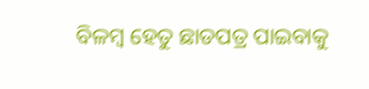ବିଳମ୍ବ ହେତୁ ଛାଡପତ୍ର ପାଇବାକୁ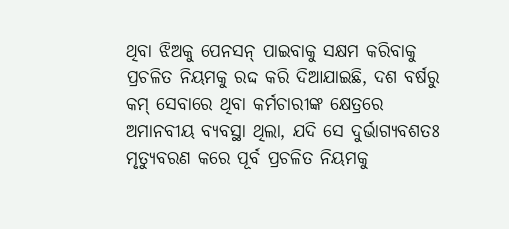ଥିବା ଝିଅକୁ ପେନସନ୍ ପାଇବାକୁ ସକ୍ଷମ କରିବାକୁ ପ୍ରଚଳିତ ନିୟମକୁ ରଦ୍ଦ କରି ଦିଆଯାଇଛି, ଦଶ ବର୍ଷରୁ କମ୍ ସେବାରେ ଥିବା କର୍ମଚାରୀଙ୍କ କ୍ଷେତ୍ରରେ ଅମାନବୀୟ ବ୍ୟବସ୍ଥା ଥିଲା, ଯଦି ସେ ଦୁର୍ଭାଗ୍ୟବଶତଃ ମୃତ୍ୟୁବରଣ କରେ ପୂର୍ବ ପ୍ରଚଳିତ ନିୟମକୁ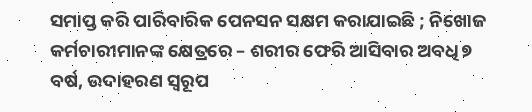ସମାପ୍ତ କରି ପାରିବାରିକ ପେନସନ ସକ୍ଷମ କରାଯାଇଛି ; ନିଖୋଜ କର୍ମଚାରୀମାନଙ୍କ କ୍ଷେତ୍ରରେ – ଶରୀର ଫେରି ଆସିବାର ଅବଧି ୭ ବର୍ଷ, ଉଦାହରଣ ସ୍ୱରୂପ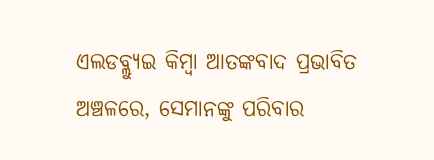ଏଲଡବ୍ଲ୍ୟୁଇ କିମ୍ବା ଆତଙ୍କବାଦ ପ୍ରଭାବିତ ଅଞ୍ଚଳରେ, ସେମାନଙ୍କୁ ପରିବାର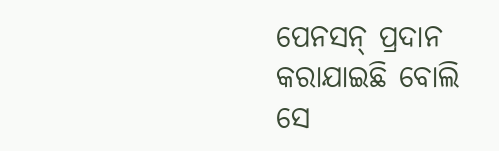ପେନସନ୍ ପ୍ରଦାନ କରାଯାଇଛି ବୋଲି ସେ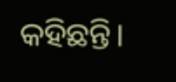କହିଛନ୍ତି।